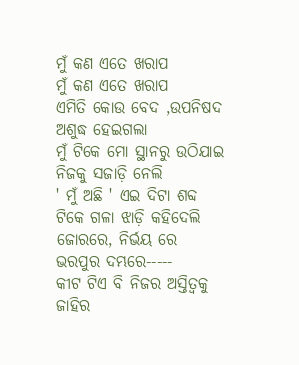ମୁଁ କଣ ଏତେ ଖରାପ
ମୁଁ କଣ ଏତେ ଖରାପ
ଏମିତି କୋଉ ବେଦ ,ଉପନିଷଦ ଅଶୁଦ୍ଧ ହେଇଗଲା
ମୁଁ ଟିକେ ମୋ ସ୍ଥାନରୁ ଉଠିଯାଇ
ନିଜକୁ ସଜାଡ଼ି ନେଲି
' ମୁଁ ଅଛି ' ଏଇ ଦିଟା ଶବ୍ଦ
ଟିକେ ଗଳା ଝାଡ଼ି କହିଦେଲି
ଜୋରରେ, ନିର୍ଭୟ ରେ
ଭରପୁର ଦମ୍ଭରେ-----
କୀଟ ଟିଏ ବି ନିଜର ଅସ୍ତିତ୍ବକୁ
ଜାହିର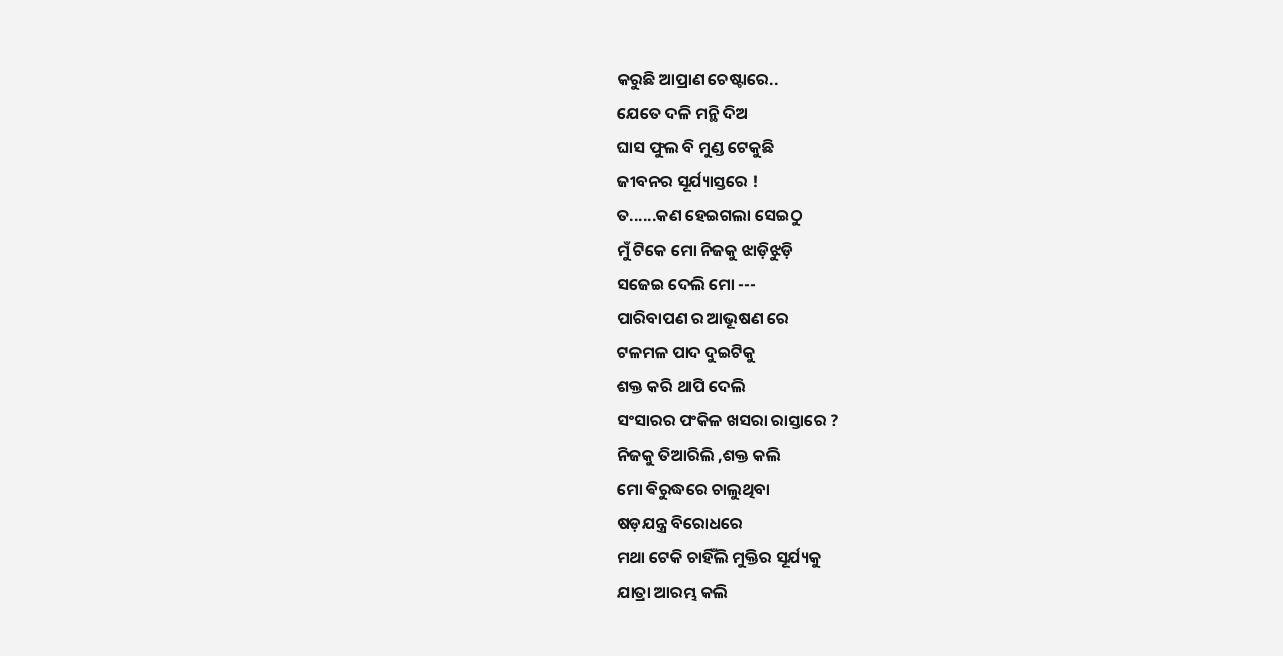କରୁଛି ଆପ୍ରାଣ ଚେଷ୍ଟାରେ..
ଯେତେ ଦଳି ମନ୍ଥି ଦିଅ
ଘାସ ଫୁଲ ବି ମୁଣ୍ଡ ଟେକୁଛି
ଜୀବନର ସୂର୍ଯ୍ୟାସ୍ତରେ !
ତ......କଣ ହେଇଗଲା ସେଇଠୁ
ମୁଁ ଟିକେ ମୋ ନିଜକୁ ଝାଡ଼ିଝୁଡ଼ି
ସଜେଇ ଦେଲି ମୋ ---
ପାରିବାପଣ ର ଆଭୂଷଣ ରେ
ଟଳମଳ ପାଦ ଦୁଇଟିକୁ
ଶକ୍ତ କରି ଥାପି ଦେଲି
ସଂସାରର ପଂକିଳ ଖସରା ରାସ୍ତାରେ ?
ନିଜକୁ ତିଆରିଲି ,ଶକ୍ତ କଲି
ମୋ ଵିରୁଦ୍ଧରେ ଚାଲୁଥିବା
ଷଡ଼ଯନ୍ତ୍ର ବିରୋଧରେ
ମଥା ଟେକି ଚାହିଁଲି ମୁକ୍ତିର ସୂର୍ଯ୍ୟକୁ
ଯାତ୍ରା ଆରମ୍ଭ କଲି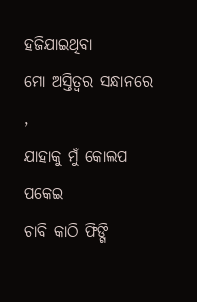ହଜିଯାଇଥିବା
ମୋ ଅସ୍ତିତ୍ବର ସନ୍ଧାନରେ ,
ଯାହାକୁ ମୁଁ କୋଲପ ପକେଇ
ଚାବି କାଠି ଫିଙ୍ଗି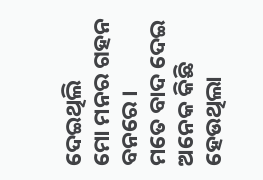ଦେଇଥିଲି
ମୋ ମନର ଗହନ ବନରେ ।
ମତେ ବାଦ ଦେଇ ଅନେକ କିଛି ହେଉଥିଲା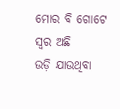ମୋର ବି ଗୋଟେ ସ୍ୱର ଅଛି
ଉଡ଼ି ଯାଉଥିବା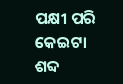ପକ୍ଷୀ ପରି
କେଇଟା ଶବ୍ଦ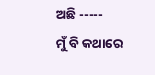ଅଛି -----
ମୁଁ ବି କଥାରେ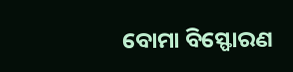ବୋମା ବିସ୍ଫୋରଣ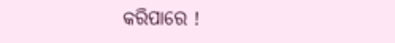କରିପାରେ !